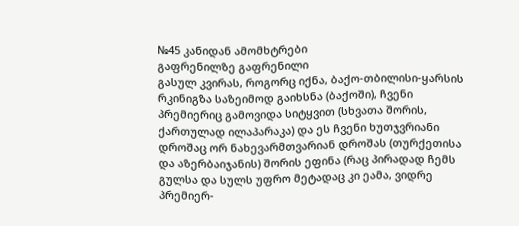№45 კანიდან ამომხტრები
გაფრენილზე გაფრენილი
გასულ კვირას, როგორც იქნა, ბაქო-თბილისი-ყარსის რკინიგზა საზეიმოდ გაიხსნა (ბაქოში), ჩვენი პრემიერიც გამოვიდა სიტყვით (სხვათა შორის, ქართულად ილაპარაკა) და ეს ჩვენი ხუთჯვრიანი დროშაც ორ ნახევარმთვარიან დროშას (თურქეთისა და აზერბაიჯანის) შორის ეფინა (რაც პირადად ჩემს გულსა და სულს უფრო მეტადაც კი ეამა, ვიდრე პრემიერ-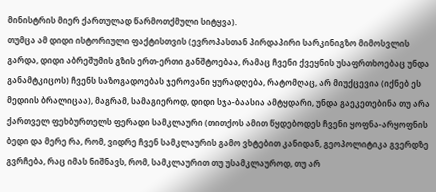მინისტრის მიერ ქართულად წარმოთქმული სიტყვა).
თუმცა ამ დიდი ისტორიული ფაქტისთვის (ევროპასთან პირდაპირი სარკინიგზო მიმოსვლის გარდა, დიდი აბრეშუმის გზის ერთ-ერთი განშტოებაა, რამაც ჩვენი ქვეყნის უსაფრთხოებაც უნდა განამტკიცოს) ჩვენს საზოგადოებას ჯეროვანი ყურადღება, რატომღაც, არ მიუქცევია (იქნებ ეს მედიის ბრალიცაა), მაგრამ, სამაგიეროდ, დიდი სჯა-ბაასია ამტყდარი, უნდა გაეკეთებინა თუ არა ქართველ ფეხბურთელს ფერადი სამკლაური (თითქოს ამით წყდებოდეს ჩვენი ყოფნა-არყოფნის ბედი და მერე რა, რომ, ვიდრე ჩვენ სამკლაურის გამო ვხტებით კანიდან, გეოპოლიტიკა გვერდზე გვრჩება, რაც იმას ნიშნავს, რომ, სამკლაურით თუ უსამკლაუროდ, თუ არ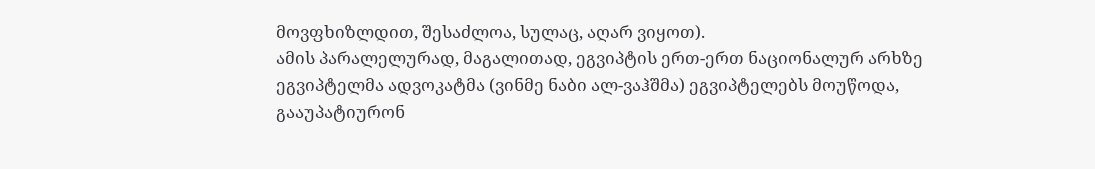მოვფხიზლდით, შესაძლოა, სულაც, აღარ ვიყოთ).
ამის პარალელურად, მაგალითად, ეგვიპტის ერთ-ერთ ნაციონალურ არხზე ეგვიპტელმა ადვოკატმა (ვინმე ნაბი ალ-ვაჰშმა) ეგვიპტელებს მოუწოდა, გააუპატიურონ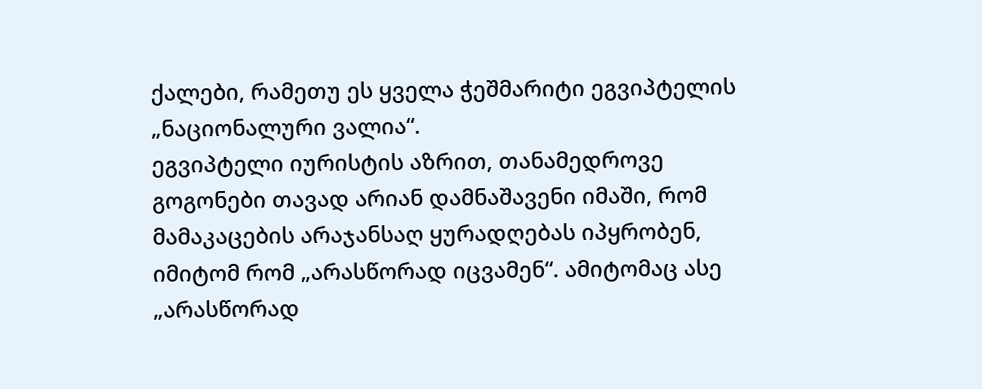ქალები, რამეთუ ეს ყველა ჭეშმარიტი ეგვიპტელის „ნაციონალური ვალია“.
ეგვიპტელი იურისტის აზრით, თანამედროვე გოგონები თავად არიან დამნაშავენი იმაში, რომ მამაკაცების არაჯანსაღ ყურადღებას იპყრობენ, იმიტომ რომ „არასწორად იცვამენ“. ამიტომაც ასე „არასწორად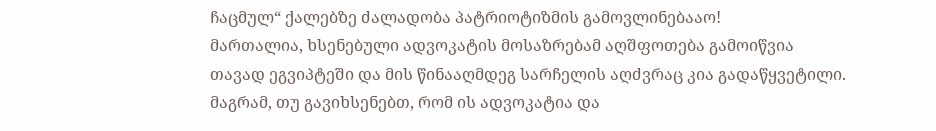ჩაცმულ“ ქალებზე ძალადობა პატრიოტიზმის გამოვლინებააო!
მართალია, ხსენებული ადვოკატის მოსაზრებამ აღშფოთება გამოიწვია თავად ეგვიპტეში და მის წინააღმდეგ სარჩელის აღძვრაც კია გადაწყვეტილი. მაგრამ, თუ გავიხსენებთ, რომ ის ადვოკატია და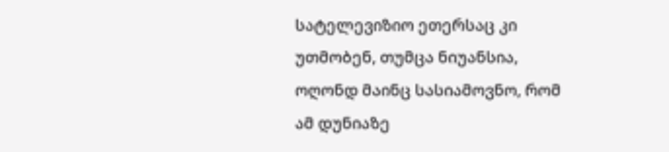სატელევიზიო ეთერსაც კი უთმობენ, თუმცა ნიუანსია, ოღონდ მაინც სასიამოვნო, რომ ამ დუნიაზე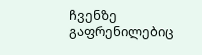ჩვენზე გაფრენილებიც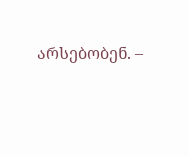არსებობენ. –